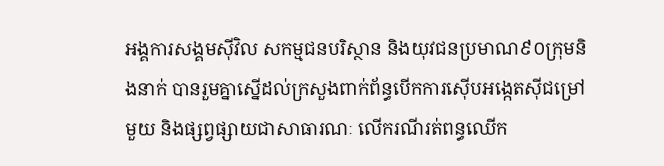អង្គការសង្គមស៊ីវិល សកម្មជនបរិស្ថាន និងយុវជនប្រមាណ៩០ក្រុមនិងនាក់ បានរួមគ្នាស្នើដល់ក្រសួងពាក់ព័ន្ធបើកការស៊ើបអង្កេតស៊ីជម្រៅមួយ និងផ្សព្វផ្សាយជាសាធារណៈ លើករណីរត់ពន្ធឈើក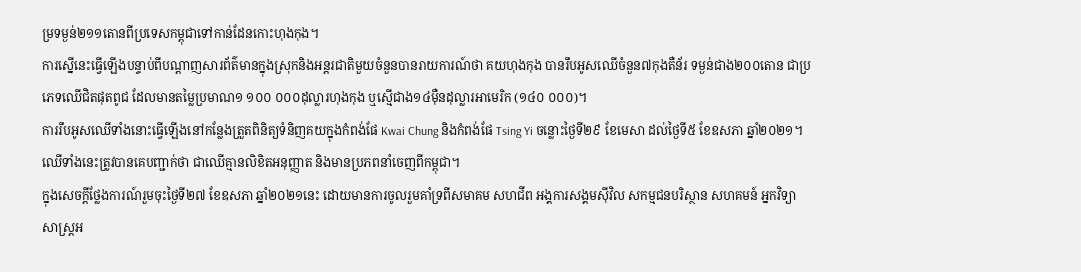ម្រទម្ងន់២១១តោនពីប្រទេសកម្ពុជាទៅកាន់ដែនកោះហុងកុង។
ការស្នើនេះធ្វើឡើងបន្ទាប់ពីបណ្តាញសារព័ត៌មានក្នុងស្រុកនិងអន្តរជាតិមួយចំនួនបានរាយការណ៍ថា គយហុងកុង បានរឹបអូសឈើចំនួន៧កុងតឺន័រ ទម្ងន់ជាង២០០តោន ជាប្រភេទឈើជិតផុតពូជ ដែលមានតម្លៃប្រមាណ១ ១០០ ០០០ដុល្លារហុងកុង ឬស្មើជាង១៤ម៉ឺនដុល្លារអាមេរិក (១៤០ ០០០)។
ការរឹបអូសឈើទាំងនោះធ្វើឡើងនៅកន្លែងត្រួតពិនិត្យទំនិញគយក្នុងកំពង់ផែ Kwai Chung និងកំពង់ផែ Tsing Yi ចន្លោះថ្ងៃទី២៩ ខែមេសា ដល់ថ្ងៃទី៥ ខែឧសភា ឆ្នាំ២០២១។ ឈើទាំងនេះត្រូវបានគេបញ្ជាក់ថា ជាឈើគ្មានលិខិតអនុញ្ញាត និងមានប្រភពនាំចេញពីកម្ពុជា។
ក្នុងសេចក្តីថ្លែងការណ៍រួមចុះថ្ងៃទី២៧ ខែឧសភា ឆ្នាំ២០២១នេះ ដោយមានការចូលរួមគាំទ្រពីសមាគម សហជីព អង្គការសង្គមស៊ីវិល សកម្មជនបរិស្ថាន សហគមន៍ អ្នកវិទ្យាសាស្រ្តអ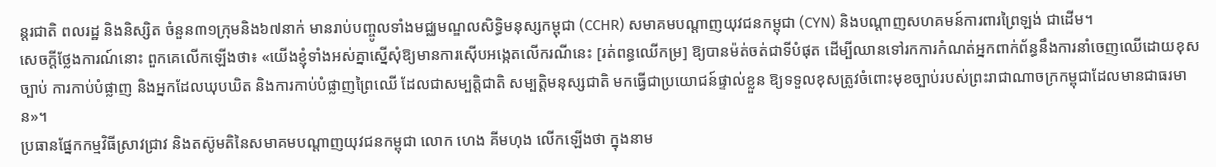ន្តរជាតិ ពលរដ្ឋ និងនិស្សិត ចំនួន៣១ក្រុមនិង៦៧នាក់ មានរាប់បញ្ចូលទាំងមជ្ឈមណ្ឌលសិទ្ធិមនុស្សកម្ពុជា (CCHR) សមាគមបណ្តាញយុវជនកម្ពុជា (CYN) និងបណ្តាញសហគមន៍ការពារព្រៃឡង់ ជាដើម។
សេចក្តីថ្លែងការណ៍នោះ ពួកគេលើកឡើងថា៖ «យើងខ្ញុំទាំងអស់គ្នាស្នើសុំឱ្យមានការស៊ើបអង្កេតលើករណីនេះ [រត់ពន្ធឈើកម្រ] ឱ្យបានម៉ត់ចត់ជាទីបំផុត ដើម្បីឈានទៅរកការកំណត់អ្នកពាក់ព័ន្ធនឹងការនាំចេញឈើដោយខុសច្បាប់ ការកាប់បំផ្លាញ និងអ្នកដែលឃុបឃិត និងការកាប់បំផ្លាញព្រៃឈើ ដែលជាសម្បត្តិជាតិ សម្បត្តិមនុស្សជាតិ មកធ្វើជាប្រយោជន៍ផ្ទាល់ខ្លួន ឱ្យទទួលខុសត្រូវចំពោះមុខច្បាប់របស់ព្រះរាជាណាចក្រកម្ពុជាដែលមានជាធរមាន»។
ប្រធានផ្នែកកម្មវិធីស្រាវជ្រាវ និងតស៊ូមតិនៃសមាគមបណ្តាញយុវជនកម្ពុជា លោក ហេង គីមហុង លើកឡើងថា ក្នុងនាម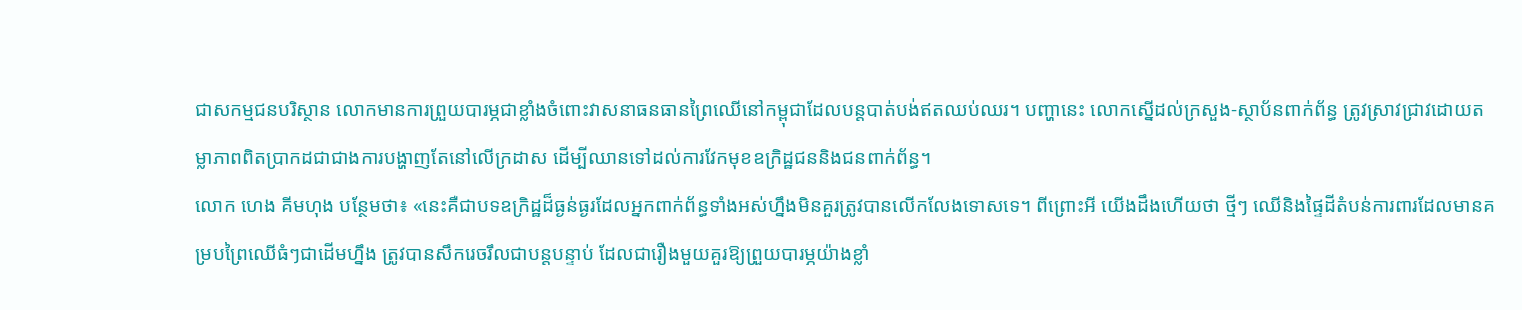ជាសកម្មជនបរិស្ថាន លោកមានការព្រួយបារម្ភជាខ្លាំងចំពោះវាសនាធនធានព្រៃឈើនៅកម្ពុជាដែលបន្តបាត់បង់ឥតឈប់ឈរ។ បញ្ហានេះ លោកស្នើដល់ក្រសួង-ស្ថាប័នពាក់ព័ន្ធ ត្រូវស្រាវជ្រាវដោយតម្លាភាពពិតប្រាកដជាជាងការបង្ហាញតែនៅលើក្រដាស ដើម្បីឈានទៅដល់ការវែកមុខឧក្រិដ្ឋជននិងជនពាក់ព័ន្ធ។
លោក ហេង គីមហុង បន្ថែមថា៖ «នេះគឺជាបទឧក្រិដ្ឋដ៏ធ្ងន់ធ្ងរដែលអ្នកពាក់ព័ន្ធទាំងអស់ហ្នឹងមិនគួរត្រូវបានលើកលែងទោសទេ។ ពីព្រោះអី យើងដឹងហើយថា ថ្មីៗ ឈើនិងផ្ទៃដីតំបន់ការពារដែលមានគម្របព្រៃឈើធំៗជាដើមហ្នឹង ត្រូវបានសឹករេចរឹលជាបន្តបន្ទាប់ ដែលជារឿងមួយគួរឱ្យព្រួយបារម្ភយ៉ាងខ្លាំ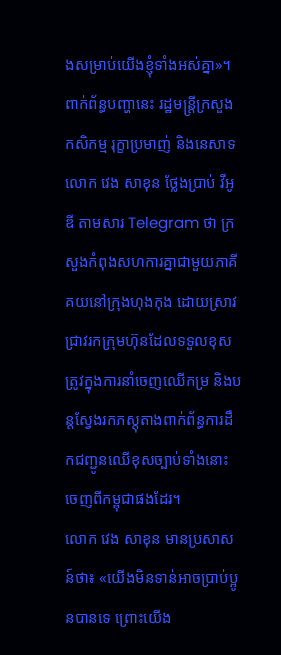ងសម្រាប់យើងខ្ញុំទាំងអស់គ្នា»។
ពាក់ព័ន្ធបញ្ហានេះ រដ្ឋមន្រ្តីក្រសួងកសិកម្ម រុក្ខាប្រមាញ់ និងនេសាទ លោក វេង សាខុន ថ្លែងប្រាប់ វីអូឌី តាមសារ Telegram ថា ក្រសួងកំពុងសហការគ្នាជាមួយភាគីគយនៅក្រុងហុងកុង ដោយស្រាវជ្រាវរកក្រុមហ៊ុនដែលទទួលខុសត្រូវក្នុងការនាំចេញឈើកម្រ និងបន្តស្វែងរកភស្តុតាងពាក់ព័ន្ធការដឹកជញ្ជូនឈើខុសច្បាប់ទាំងនោះចេញពីកម្ពុជាផងដែរ។
លោក វេង សាខុន មានប្រសាសន៍ថា៖ «យើងមិនទាន់អាចប្រាប់ប្អូនបានទេ ព្រោះយើង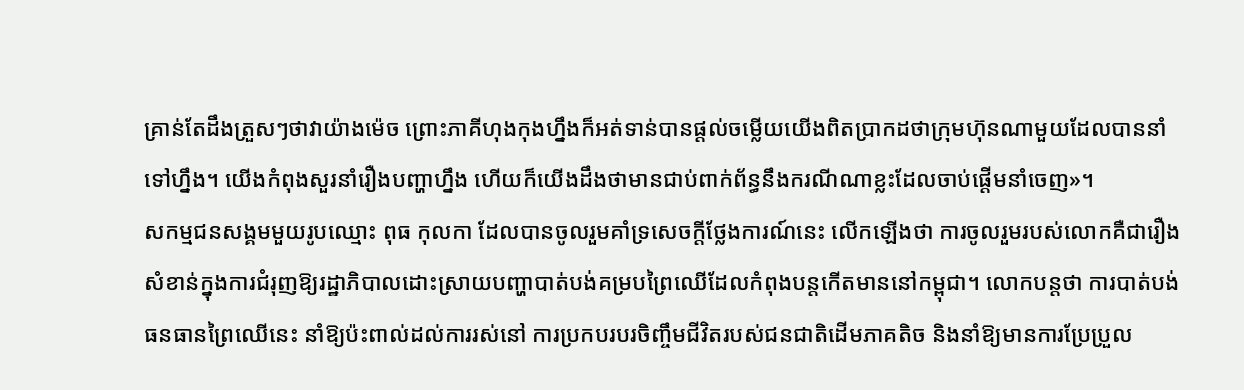គ្រាន់តែដឹងត្រួសៗថាវាយ៉ាងម៉េច ព្រោះភាគីហុងកុងហ្នឹងក៏អត់ទាន់បានផ្តល់ចម្លើយយើងពិតប្រាកដថាក្រុមហ៊ុនណាមួយដែលបាននាំទៅហ្នឹង។ យើងកំពុងសួរនាំរឿងបញ្ហាហ្នឹង ហើយក៏យើងដឹងថាមានជាប់ពាក់ព័ន្ធនឹងករណីណាខ្លះដែលចាប់ផ្តើមនាំចេញ»។
សកម្មជនសង្គមមួយរូបឈ្មោះ ពុធ កុលកា ដែលបានចូលរួមគាំទ្រសេចក្តីថ្លែងការណ៍នេះ លើកឡើងថា ការចូលរួមរបស់លោកគឺជារឿងសំខាន់ក្នុងការជំរុញឱ្យរដ្ឋាភិបាលដោះស្រាយបញ្ហាបាត់បង់គម្របព្រៃឈើដែលកំពុងបន្តកើតមាននៅកម្ពុជា។ លោកបន្តថា ការបាត់បង់ធនធានព្រៃឈើនេះ នាំឱ្យប៉ះពាល់ដល់ការរស់នៅ ការប្រកបរបរចិញ្ចឹមជីវិតរបស់ជនជាតិដើមភាគតិច និងនាំឱ្យមានការប្រែប្រួល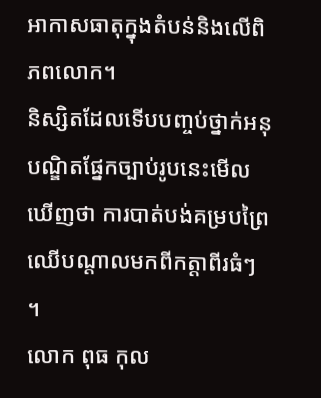អាកាសធាតុក្នុងតំបន់និងលើពិភពលោក។
និស្សិតដែលទើបបញ្ចប់ថ្នាក់អនុបណ្ឌិតផ្នែកច្បាប់រូបនេះមើលឃើញថា ការបាត់បង់គម្របព្រៃឈើបណ្តាលមកពីកត្តាពីរធំៗ ។
លោក ពុធ កុល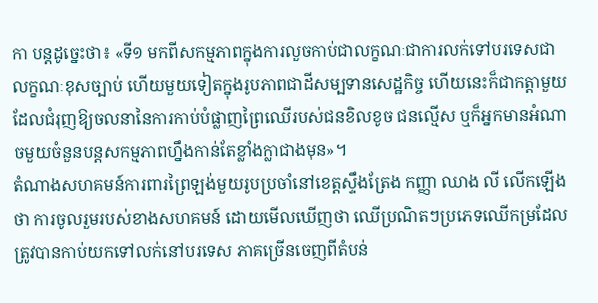កា បន្តដូច្នេះថា៖ «ទី១ មកពីសកម្មភាពក្នុងការលួចកាប់ជាលក្ខណៈជាការលក់ទៅបរទេសជាលក្ខណៈខុសច្បាប់ ហើយមួយទៀតក្នុងរូបភាពជាដីសម្បទានសេដ្ឋកិច្ច ហើយនេះក៏ជាកត្តាមួយដែលជំរុញឱ្យចលនានៃការកាប់បំផ្លាញព្រៃឈើរបស់ជនខិលខូច ជនល្មើស ឬក៏អ្នកមានអំណាចមួយចំនួនបន្តសកម្មភាពហ្នឹងកាន់តែខ្លាំងក្លាជាងមុន»។
តំណាងសហគមន៍ការពារព្រៃឡង់មួយរូបប្រចាំនៅខេត្តស្ទឹងត្រែង កញ្ញា ឈាង លី លើកឡើងថា ការចូលរួមរបស់ខាងសហគមន៍ ដោយមើលឃើញថា ឈើប្រណិតៗប្រភេទឈើកម្រដែលត្រូវបានកាប់យកទៅលក់នៅបរទេស ភាគច្រើនចេញពីតំបន់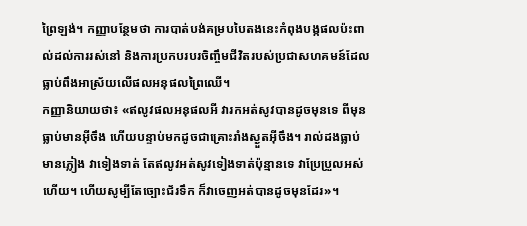ព្រៃឡង់។ កញ្ញាបន្ថែមថា ការបាត់បង់គម្របបៃតងនេះកំពុងបង្កផលប៉ះពាល់ដល់ការរស់នៅ និងការប្រកបរបរចិញ្ចឹមជីវិតរបស់ប្រជាសហគមន៍ដែលធ្លាប់ពឹងអាស្រ័យលើផលអនុផលព្រៃឈើ។
កញ្ញានិយាយថា៖ «ឥលូវផលអនុផលអី វារកអត់សូវបានដូចមុនទេ ពីមុនធ្លាប់មានអ៊ីចឹង ហើយបន្ទាប់មកដូចជាគ្រោះរាំងស្ងួតអ៊ីចឹង។ រាល់ដងធ្លាប់មានភ្លៀង វាទៀងទាត់ តែឥលូវអត់សូវទៀងទាត់ប៉ុន្មានទេ វាប្រែប្រួលអស់ហើយ។ ហើយសូម្បីតែច្បោះជ័រទឹក ក៏វាចេញអត់បានដូចមុនដែរ»។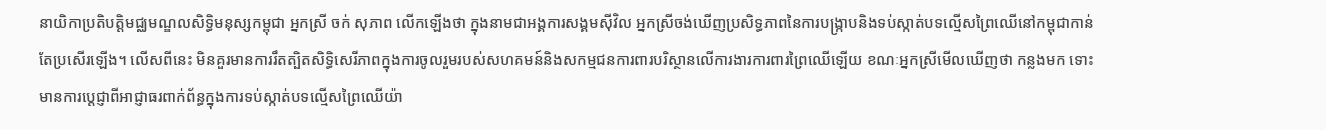នាយិកាប្រតិបត្តិមជ្ឈមណ្ឌលសិទ្ធិមនុស្សកម្ពុជា អ្នកស្រី ចក់ សុភាព លើកឡើងថា ក្នុងនាមជាអង្គការសង្គមស៊ីវិល អ្នកស្រីចង់ឃើញប្រសិទ្ធភាពនៃការបង្រ្កាបនិងទប់ស្កាត់បទល្មើសព្រៃឈើនៅកម្ពុជាកាន់តែប្រសើរឡើង។ លើសពីនេះ មិនគួរមានការរឹតត្បិតសិទ្ធិសេរីភាពក្នុងការចូលរួមរបស់សហគមន៍និងសកម្មជនការពារបរិស្ថានលើការងារការពារព្រៃឈើឡើយ ខណៈអ្នកស្រីមើលឃើញថា កន្លងមក ទោះមានការប្តេជ្ញាពីអាជ្ញាធរពាក់ព័ន្ធក្នុងការទប់ស្កាត់បទល្មើសព្រៃឈើយ៉ា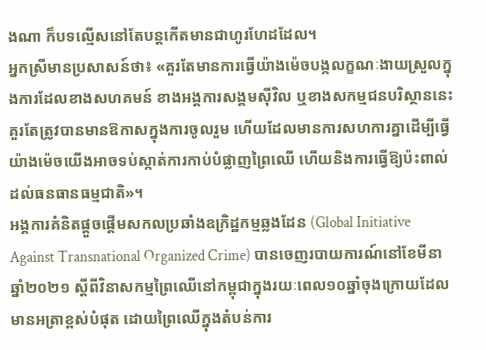ងណា ក៏បទល្មើសនៅតែបន្តកើតមានជាហូរហែដដែល។
អ្នកស្រីមានប្រសាសន៍ថា៖ «គួរតែមានការធ្វើយ៉ាងម៉េចបង្កលក្ខណៈងាយស្រួលក្នុងការដែលខាងសហគមន៍ ខាងអង្គការសង្គមស៊ីវិល ឬខាងសកម្មជនបរិស្ថាននេះ គួរតែត្រូវបានមានឱកាសក្នុងការចូលរួម ហើយដែលមានការសហការគ្នាដើម្បីធ្វើយ៉ាងម៉េចយើងអាចទប់ស្កាត់ការកាប់បំផ្លាញព្រៃឈើ ហើយនិងការធ្វើឱ្យប៉ះពាល់ដល់ធនធានធម្មជាតិ»។
អង្គការគំនិតផ្តួចផ្តើមសកលប្រឆាំងឧក្រិដ្ឋកម្មឆ្លងដែន (Global Initiative Against Transnational Organized Crime) បានចេញរបាយការណ៍នៅខែមីនា ឆ្នាំ២០២១ ស្តីពីវិនាសកម្មព្រៃឈើនៅកម្ពុជាក្នុងរយៈពេល១០ឆ្នាំចុងក្រោយដែលមានអត្រាខ្ពស់បំផុត ដោយព្រៃឈើក្នុងតំបន់ការ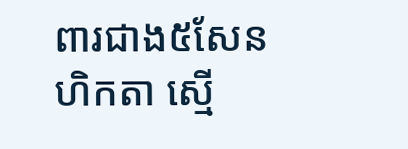ពារជាង៥សែនហិកតា ស្មើ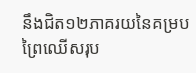នឹងជិត១២ភាគរយនៃគម្របព្រៃឈើសរុប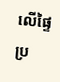លើផ្ទៃប្រ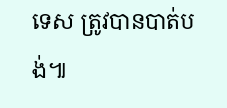ទេស ត្រូវបានបាត់បង់៕